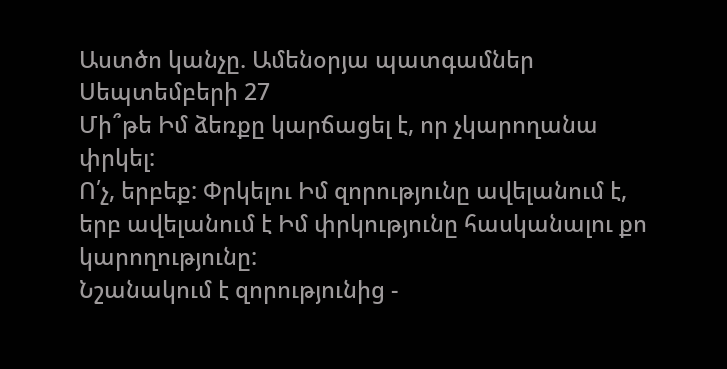Աստծո կանչը. Ամենօրյա պատգամներ
Սեպտեմբերի 27
Մի՞թե Իմ ձեռքը կարճացել է, որ չկարողանա փրկել:
Ո՛չ, երբեք: Փրկելու Իմ զորությունը ավելանում է, երբ ավելանում է Իմ փրկությունը հասկանալու քո կարողությունը:
Նշանակում է զորությունից -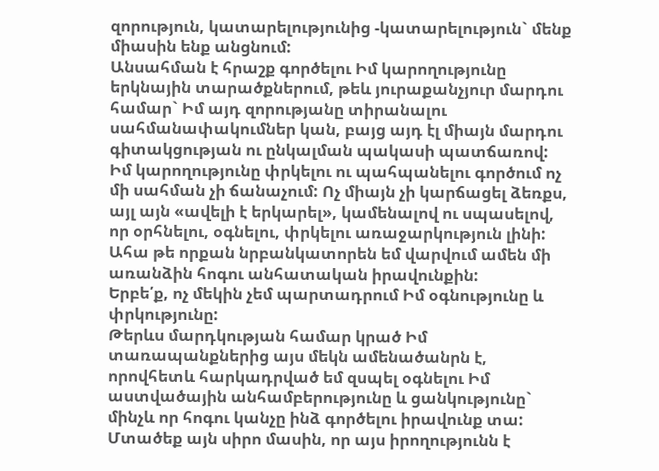զորություն, կատարելությունից -կատարելություն` մենք միասին ենք անցնում:
Անսահման է հրաշք գործելու Իմ կարողությունը երկնային տարածքներում, թեև յուրաքանչյուր մարդու համար` Իմ այդ զորությանը տիրանալու սահմանափակումներ կան, բայց այդ էլ միայն մարդու գիտակցության ու ընկալման պակասի պատճառով:
Իմ կարողությունը փրկելու ու պահպանելու գործում ոչ մի սահման չի ճանաչում: Ոչ միայն չի կարճացել ձեռքս, այլ այն «ավելի է երկարել», կամենալով ու սպասելով, որ օրհնելու, օգնելու, փրկելու առաջարկություն լինի:
Ահա թե որքան նրբանկատորեն եմ վարվում ամեն մի առանձին հոգու անհատական իրավունքին:
Երբե՛ք, ոչ մեկին չեմ պարտադրում Իմ օգնությունը և փրկությունը:
Թերևս մարդկության համար կրած Իմ տառապանքներից այս մեկն ամենածանրն է, որովհետև հարկադրված եմ զսպել օգնելու Իմ աստվածային անհամբերությունը և ցանկությունը` մինչև որ հոգու կանչը ինձ գործելու իրավունք տա:
Մտածեք այն սիրո մասին, որ այս իրողությունն է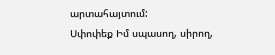արտահայտում:
Սփոփեք Իմ սպասող, սիրող,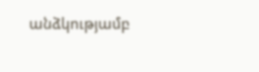անձկությամբ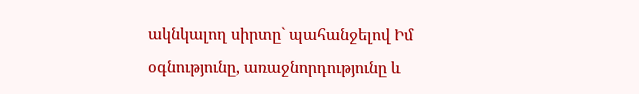ակնկալող սիրտը` պահանջելով Իմ օգնությունը, առաջնորդությունը և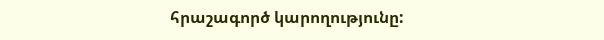հրաշագործ կարողությունը: